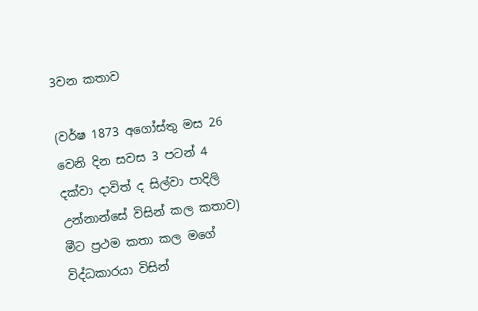3වන කතාව

(වර්ෂ 1873 අගෝස්තු මස 26 වෙනි දින සවස 3 පටන් 4 දක්වා දාවිත් ද සිල්වා පාදිලි උන්නාන්සේ විසින් කල කතාව)
මීට ප්‍රථම කතා කල මගේ විද්ධකාරයා විසින්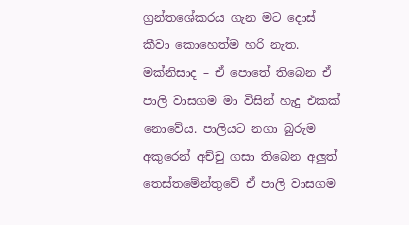ග්‍රන්තශේකරය ගැන මට දොස් කීවා කොහෙත්ම හරි නැත. මක්නිසාද – ඒ පොතේ තිබෙන ඒ පාලි වාසගම මා විසින් හැදු එකක් නොවේය. පාලියට නගා බුරුම අකුරෙන් අච්චු ගසා තිබෙන අලුත් තෙස්තමේන්තුවේ ඒ පාලි වාසගම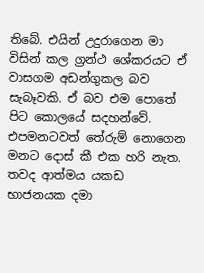තිබේ. එයින් උදුරාගෙන මා විසින් කල ග්‍රන්ථ ශේකරයට ඒ වාසගම අඩන්ගුකල බව සැබෑවකි. ඒ බව එම පොතේ පිට කොලයේ සදහන්වේ. එපමනටවත් තේරුම් නොගෙන මනට දොස් කී එක හරි නැත.
තවද ආත්මය යකඩ භාජනයක දමා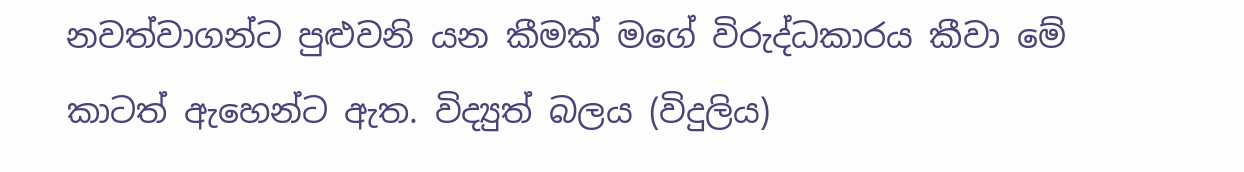නවත්වාගන්ට පුළුවනි යන කීමක් මගේ විරුද්ධකාරය කීවා මේ කාටත් ඇහෙන්ට ඇත. විද්‍යුත් බලය (විදුලිය)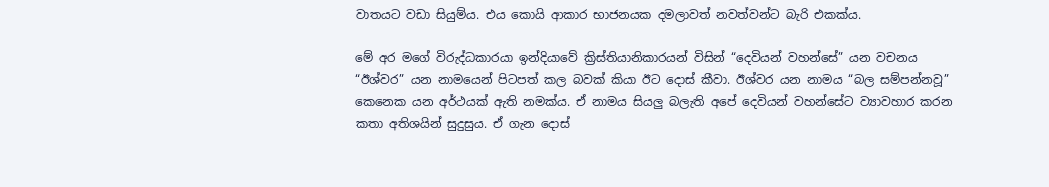වාතයට වඩා සියුම්ය. එය කොයි ආකාර භාජනයක දමලාවත් නවත්වන්ට බැරි එකක්ය.

මේ අර මගේ විරුද්ධකාරයා ඉන්දියාවේ ක්‍රිස්තියානිකාරයන් විසින් “දෙවියන් වහන්සේ” යන වචනය “ඊශ්වර” යන නාමයෙන් පිටපත් කල බවක් කියා ඊට දොස් කීවා. ඊශ්වර යන නාමය “බල සම්පන්නවූ” කෙනෙක යන අර්ථයක් ඇති නමක්ය. ඒ නාමය සියලු බලැති අපේ දෙවියන් වහන්සේට ව්‍යාවහාර කරන කතා අතිශයින් සුදුසුය. ඒ ගැන දොස්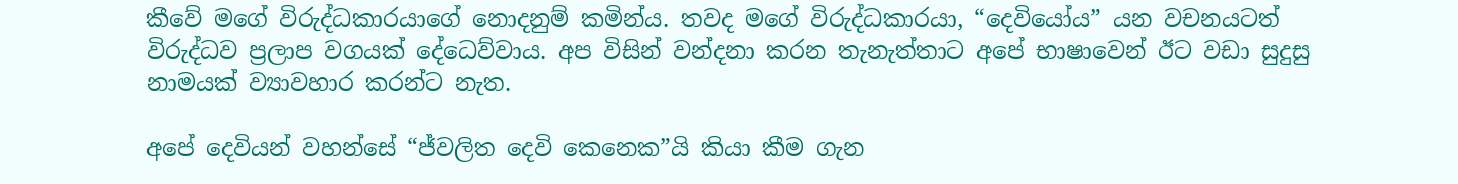කීවේ මගේ විරුද්ධකාරයාගේ නොදනුම් කමින්ය. තවද මගේ විරුද්ධකාරයා, “දෙවියෝය” යන වචනයටත් විරුද්ධව ප්‍රලාප වගයක් දේධෙව්වාය. අප විසින් වන්දනා කරන තැනැත්තාට අපේ භාෂාවෙන් ඊට වඩා සුදුසු නාමයක් ව්‍යාවහාර කරන්ට නැත.

අපේ දෙවියන් වහන්සේ “ජ්වලිත දෙවි කෙනෙක”යි කියා කීම ගැන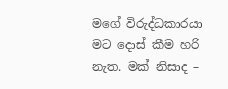මගේ විරුද්ධකාරයා මට දොස් කීම හරි නැත. මක් නිසාද –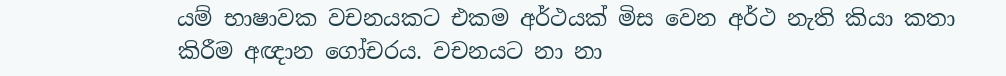යම් භාෂාවක වචනයකට එකම අර්ථයක් මිස වෙන අර්ථ නැති කියා කතා කිරීම අඥාන ගෝචරය. වචනයට නා නා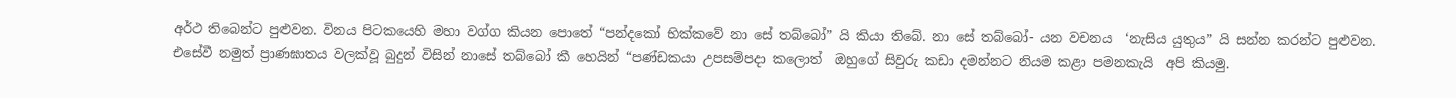අර්ථ තිබෙන්ට පුළුවන. විනය පිටකයෙහි මහා වග්ග කියන පොතේ “පන්දකෝ භික්කවේ නා සේ තබ්බෝ” යි කියා තිබේ. නා සේ තබ්බෝ- යන වචනය  ‘නැසිය යුතුය” යි සන්න කරන්ට පුළුවන. එසේවී නමුත් ප්‍රාණඝාතය වලක්වූ බුදුන් විසින් නාසේ තබ්බෝ කී හෙයින් “පණ්ඩකයා උපසම්පදා කලොත්  ඔහුගේ සිවුරු කඩා දමන්නට නියම කළා පමනකැයි  අපි කියමු.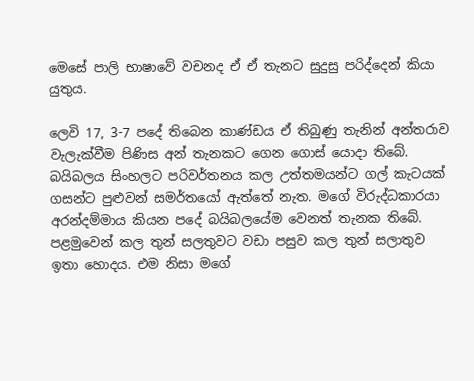මෙසේ පාලි භාෂාවේ වචනද ඒ ඒ තැනට සුදුසු පරිද්දෙන් කියා යුතුය.

ලෙවි 17, 3-7 පදේ තිබෙන කාණ්ඩය ඒ තිබුණු තැනින් අන්තරාව වැලැක්වීම පිණිස අන් තැනකට ගෙන ගොස් යොදා තිබේ. බයිබලය සිංහලට පරිවර්තනය කල උත්තමයන්ට ගල් කැටයක් ගසන්ට පුළුවන් සමර්තයෝ ඇත්තේ නැත. මගේ විරුද්ධකාරයා අරන්දම්මාය කියන පදේ බයිබලයේම වෙනත් තැනක තිබේ. පළමුවෙන් කල තුන් සලතුවට වඩා පසුව කල තුන් සලාතුව ඉතා හොදය. එම නිසා මගේ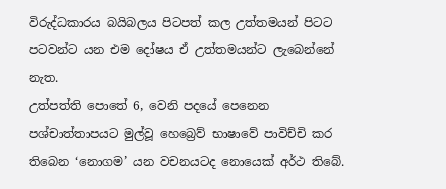විරුද්ධකාරය බයිබලය පිටපත් කල උත්තමයන් පිටට පටවන්ට යන එම දෝෂය ඒ උත්තමයන්ට ලැබෙන්නේ නැත.
උත්පත්ති පොතේ 6, වෙනි පදයේ පෙනෙන පශ්චාත්තාපයට මුල්වූ හෙබ්‍රෙව් භාෂාවේ පාවිච්චි කර තිබෙන ‘නොගම’ යන වචනයටද නොයෙක් අර්ථ තිබේ.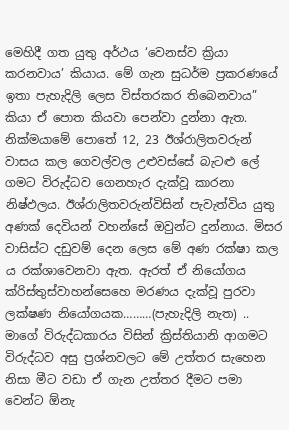මෙහිදී ගත යුතු අර්ථය ‘වෙනස්ව ක්‍රියා කරනවාය’ කියාය. මේ ගැන සුධර්ම ප්‍රකරණයේ ඉතා පැහැදිලි ලෙස විස්තරකර තිබෙනවාය” කියා ඒ පොත කියවා පෙන්වා දුන්නා ඇත.
නික්මයාමේ පොතේ 12, 23 ඊශ්රාලිතවරුන් වාසය කල ගෙවල්වල උළුවස්සේ බැටළු ලේ  ගමට විරුද්ධව ගෙනහැර දැක්වූ කාරනා නිෂ්ඵලය. ඊශ්රාලිතවරුන්විසින් පැවැත්විය යුතු අණක් දෙවියන් වහන්සේ ඔවුන්ට දුන්නාය. මිසර වාසිස්ට දඩුවම් දෙන ලෙස මේ අණ රක්ෂා කල ය රක්ශාවෙනවා ඇත. ඇරත් ඒ නියෝගය ක්රිස්තුස්වාහන්සෙහෙ මරණය දැක්වූ පුරවා ලක්ෂණ නියෝගයක………(පැහැදිලි නැත) .. මාගේ විරුද්ධකාරය විසින් ක්‍රිස්තියානි ආගමට විරුද්ධව අසු ප්‍රශ්නවලට මේ උත්තර සැහෙන නිසා මීට වඩා ඒ ගැන උත්තර දීමට පමා වෙන්ට ඕනැ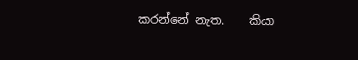කරන්නේ නැත.    කියා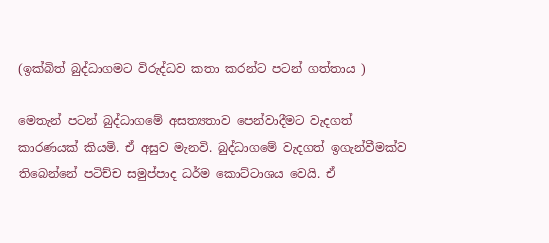(ඉක්බිත් බුද්ධාගමට විරුද්ධව කතා කරන්ට පටන් ගත්තාය )

මෙතැන් පටන් බුද්ධාගමේ අසත්‍යතාව පෙන්වාදීමට වැදගත් කාරණයක් කියමි. ඒ අසුව මැනවි. බුද්ධාගමේ වැදගත් ඉගැන්වීමක්ව තිබෙන්නේ පටිච්ච සමුප්පාද ධර්ම කොට්ටාශය වෙයි. ඒ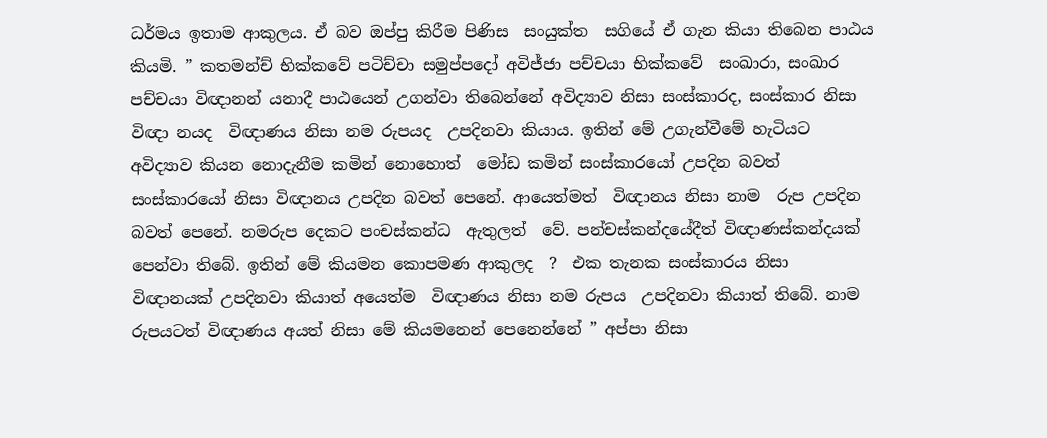ධර්මය ඉතාම ආකුලය. ඒ බව ඔප්පු කිරීම පිණිස  සංයුක්ත  සගියේ ඒ ගැන කියා තිබෙන පාඨය කියමි. ” කතමන්ච් භික්කවේ පටිච්චා සමුප්පදෝ අවිජ්ජා පච්චයා භික්කවේ  සංඛාරා, සංඛාර පච්චයා විඥානන් යනාදී පාඨයෙන් උගන්වා තිබෙන්නේ අවිද්‍යාව නිසා සංස්කාරද, සංස්කාර නිසා විඥා නයද  විඥාණය නිසා නම රුපයද  උපදිනවා කියාය. ඉතින් මේ උගැන්වීමේ හැටියට අවිද්‍යාව කියන නොදැනීම කමින් නොහොත්  මෝඩ කමින් සංස්කාරයෝ උපදින බවත් සංස්කාරයෝ නිසා විඥානය උපදින බවත් පෙනේ. ආයෙත්මත්  විඥානය නිසා නාම  රුප උපදින බවත් පෙනේ. නමරුප දෙකට පංචස්කන්ධ  ඇතුලත්  වේ. පන්චස්කන්දයේදීත් විඥාණස්කන්දයක්  පෙන්වා තිබේ. ඉතින් මේ කියමන කොපමණ ආකුලද  ?  එක තැනක සංස්කාරය නිසා විඥානයක් උපදිනවා කියාත් අයෙත්ම  විඥාණය නිසා නම රුපය  උපදිනවා කියාත් තිබේ. නාම රුපයටත් විඥාණය අයත් නිසා මේ කියමනෙන් පෙනෙන්නේ ” අප්පා නිසා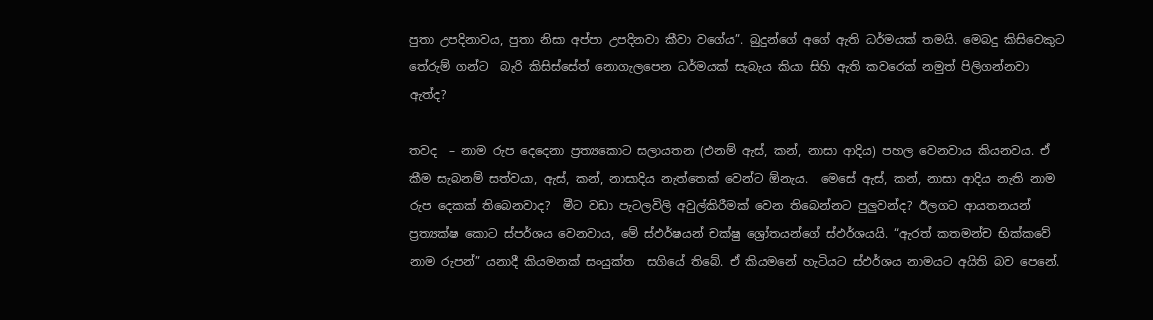පුතා උපදිනාවය, පුතා නිසා අප්පා උපදිනවා කීවා වගේය”. බුදුන්ගේ අගේ ඇති ධර්මයක් තමයි. මෙබදු කිසිවෙකුට තේරුම් ගන්ට  බැරි කිසිස්සේත් නොගැලපෙන ධර්මයක් සැබැය කියා සිහි ඇති කවරෙක් නමුත් පිලිගන්නවා ඇත්ද?

තවද  – නාම රුප දෙදෙනා ප්‍රත්‍යකොට සලායතන (එනම් ඇස්, කන්, නාසා ආදිය) පහල වෙනවාය කියනවය. ඒ කීම සැබනම් සත්වයා, ඇස්, කන්, නාසාදිය නැත්තෙක් වෙන්ට ඕනැය.  මෙසේ ඇස්, කන්, නාසා ආදිය නැති නාම රුප දෙකක් තිබෙනවාද?  මීට වඩා පැටලවිලි අවුල්කිරීමක් වෙන තිබෙන්නට පුලුවන්ද? ඊලගට ආයතනයන් ප්‍රත්‍යක්ෂ කොට ස්පර්ශය වෙනවාය, මේ ස්ඵර්ෂයන් චක්ෂු ශ්‍රෝතයන්ගේ ස්ඵර්ශයයි. “ඇරත් කතමන්ච භික්කවේ නාම රුපන්” යනාදී කියමනක් සංයුක්ත  සගියේ තිබේ. ඒ කියමනේ හැටියට ස්ඵර්ශය නාමයට අයිති බව පෙනේ.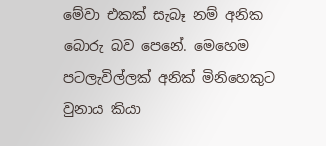මේවා එකක් සැබෑ නම් අනික බොරු බව පෙනේ. මෙහෙම පටලැවිල්ලක් අනික් මිනිහෙකුට වුනාය කියා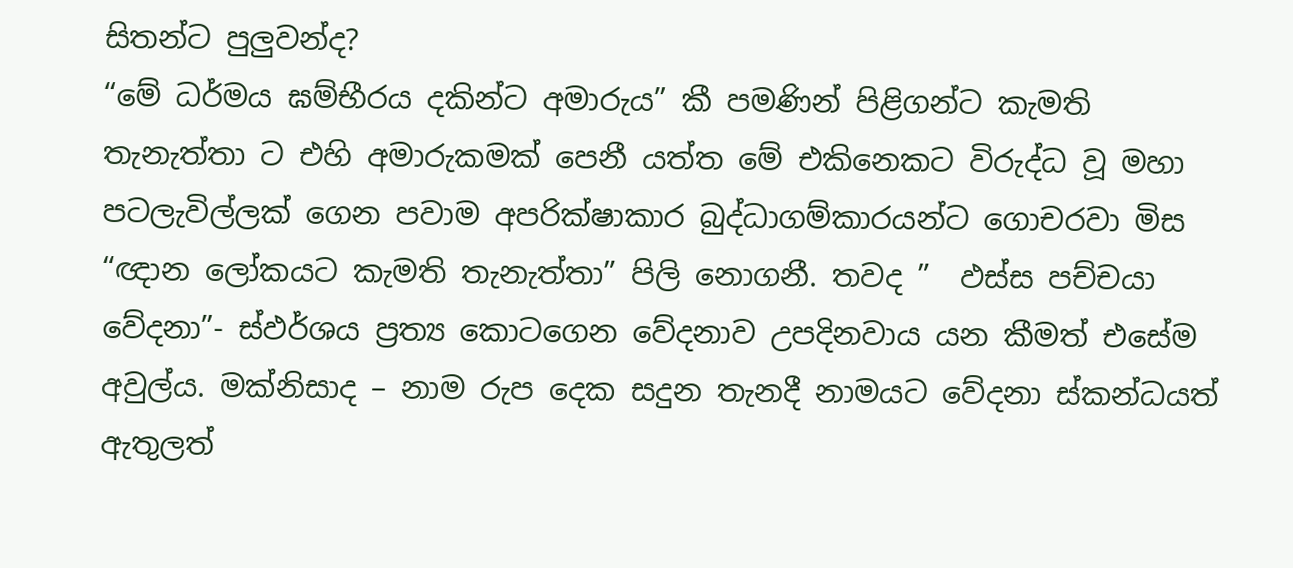සිතන්ට පුලුවන්ද?
“මේ ධර්මය ඝම්භීරය දකින්ට අමාරුය” කී පමණින් පිළිගන්ට කැමති තැනැත්තා ට එහි අමාරුකමක් පෙනී යත්ත මේ එකිනෙකට විරුද්ධ වූ මහා පටලැවිල්ලක් ගෙන පවාම අපරික්ෂාකාර බුද්ධාගම්කාරයන්ට ගොචරවා මිස “ඥාන ලෝකයට කැමති තැනැත්තා” පිලි නොගනී. තවද ”  ඵස්ස පච්චයා වේදනා”- ස්ඵර්ශය ප්‍රත්‍ය කොටගෙන වේදනාව උපදිනවාය යන කීමත් එසේම අවුල්ය. මක්නිසාද – නාම රුප දෙක සදුන තැනදී නාමයට වේදනා ස්කන්ධයත් ඇතුලත්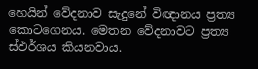හෙයින් වේදනාව සැදුනේ විඥානය ප්‍රත්‍ය කොටගෙනය. මෙතන වේදනාවට ප්‍රත්‍ය ස්ඵර්ශය කියනවාය.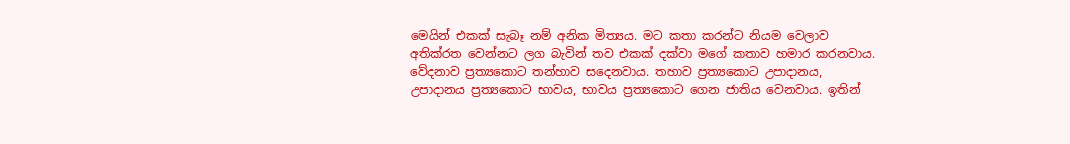මෙයින් එකක් සැබෑ නම් අනික මිත්‍යය. මට කතා කරන්ට නියම වෙලාව අතික්රත වෙන්නට ලග බැවින් තව එකක් දක්වා මගේ කතාව හමාර කරනවාය.  වේදනාව ප්‍රත්‍යකොට තන්හාව සදෙනවාය. තහාව ප්‍රත්‍යකොට උපාදානය, උපාදානය ප්‍රත්‍යකොට භාවය, භාවය ප්‍රත්‍යකොට ගෙන ජාතිය වෙනවාය. ඉතින්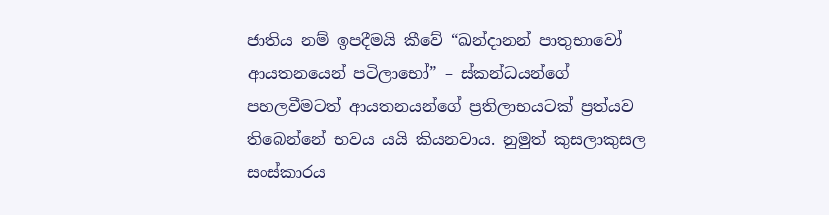ජාතිය නම් ඉපදීමයි කීවේ “ඛන්දානන් පාතුභාවෝ ආයතනයෙන් පටිලාභෝ” – ස්කන්ධයන්ගේ පහලවීමටත් ආයතනයන්ගේ ප්‍රතිලාභයටක් ප්‍රත්යව තිබෙන්නේ භවය යයි කියනවාය. නුමුත් කුසලාකුසල සංස්කාරය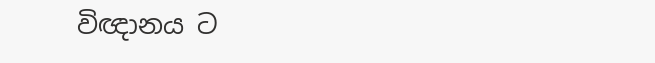විඥානය ට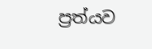ප්‍රත්යව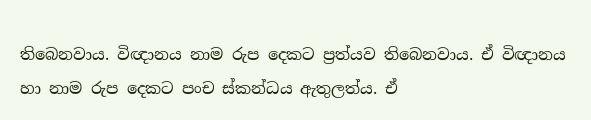තිබෙනවාය. විඥානය නාම රුප දෙකට ප්‍රත්යව තිබෙනවාය. ඒ විඥානය හා නාම රුප දෙකට පංච ස්කන්ධය ඇතුලත්ය. ඒ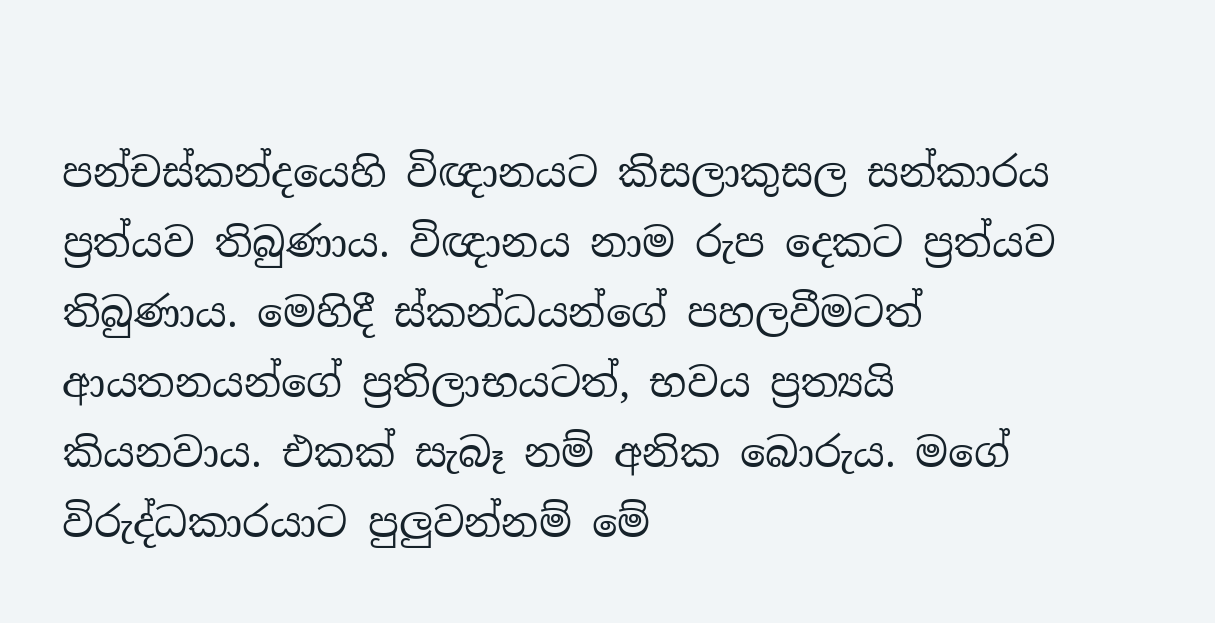පන්චස්කන්දයෙහි විඥානයට කිසලාකුසල සන්කාරය ප්‍රත්යව තිබුණාය. විඥානය නාම රුප දෙකට ප්‍රත්යව තිබුණාය. මෙහිදී ස්කන්ධයන්ගේ පහලවීමටත් ආයතනයන්ගේ ප්‍රතිලාභයටත්, භවය ප්‍රත්‍යයි කියනවාය. එකක් සැබෑ නම් අනික බොරුය. මගේ විරුද්ධකාරයාට පුලුවන්නම් මේ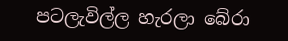පටලැවිල්ල හැරලා බේරා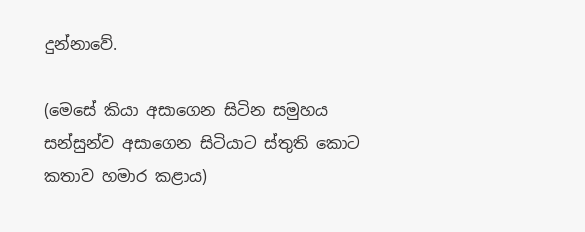දුන්නාවේ.

(මෙසේ කියා අසාගෙන සිටින සමුහය සන්සුන්ව අසාගෙන සිටියාට ස්තුති කොට කතාව හමාර කළාය)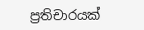ප්‍රතිචාරයක්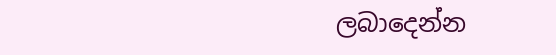ලබාදෙන්න